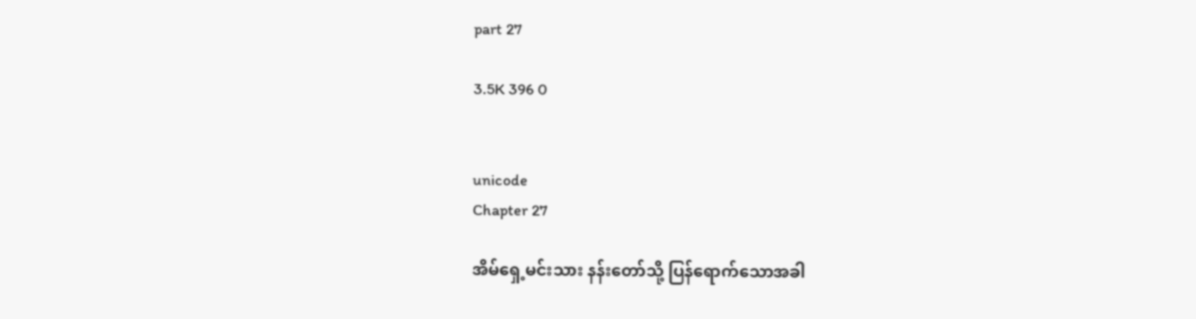part 27

3.5K 396 0


unicode
Chapter 27

အိမ်ရှေ့မင်းသား နန်းတော်သို့ ပြန်ရောက်သောအခါ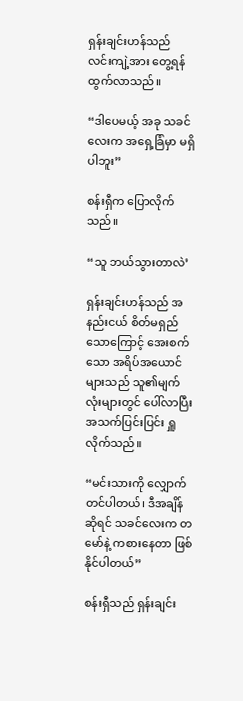ရှန်းချင်းဟန်သည် လင်းကျဲ့အား တွေ့ရန် ထွက်လာသည်။

“ဒါပေမယ့် အခု သခင်လေးက အရှေ့ခြံမှာ မရှိပါဘူး”

စန်းရှီက ပြောလိုက်သည်။

“သူ ဘယ်သွားတာလဲ’

ရှန်းချင်းဟန်သည် အနည်းငယ် စိတ်မရှည်သောကြောင့် အေးစက်သော အရိပ်အယောင်များသည် သူ၏မျက်လုံးများတွင် ပေါ်လာပြီး အသက်ပြင်းပြင်း ရှူလိုက်သည်။

“မင်းသားကို လျှောက်တင်ပါတယ်၊ ဒီအချိန်ဆိုရင် သခင်လေးက တမော်နဲ့ ကစားနေတာ ဖြစ်နိုင်ပါတယ်”

စန်းရှီသည် ရှန်းချင်း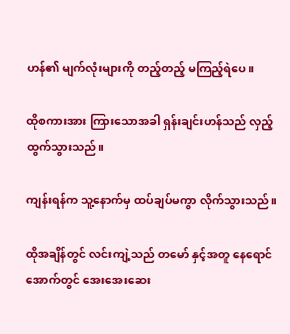ဟန်၏ မျက်လုံးများကို တည့်တည့် မကြည့်ရဲပေ။

ထိုစကားအား ကြားသောအခါ ရှန်းချင်းဟန်သည် လှည့်ထွက်သွားသည်။

ကျန်းရန်က သူ့နောက်မှ ထပ်ချပ်မကွာ လိုက်သွားသည်။

ထိုအချိန်တွင် လင်းကျဲ့သည် တမော် နှင့်အတူ နေရောင်အောက်တွင် အေးအေးဆေး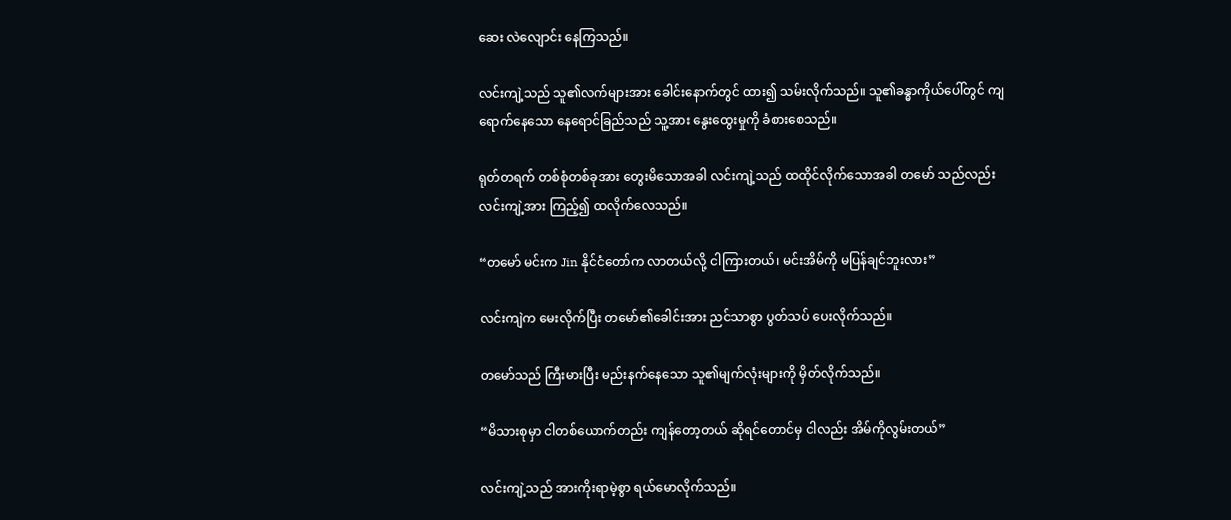ဆေး လဲလျောင်း နေကြသည်။

လင်းကျဲ့သည် သူ၏လက်များအား ခေါင်းနောက်တွင် ထား၍ သမ်းလိုက်သည်။ သူ၏ခန္ဓာကိုယ်ပေါ်တွင် ကျရောက်နေသော နေရောင်ခြည်သည် သူ့အား နွေးထွေးမှုကို ခံစားစေသည်။

ရုတ်တရက် တစ်စုံတစ်ခုအား တွေးမိသောအခါ လင်းကျဲ့သည် ထထိုင်လိုက်သောအခါ တမော် သည်လည်း လင်းကျဲ့အား ကြည့်၍ ထလိုက်လေသည်။

“တမော် မင်းက Jin နိုင်ငံတော်က လာတယ်လို့ ငါကြားတယ်၊ မင်းအိမ်ကို မပြန်ချင်ဘူးလား”

လင်းကျဲက မေးလိုက်ပြီး တမော်၏ခေါင်းအား ညင်သာစွာ ပွတ်သပ် ပေးလိုက်သည်။

တမော်သည် ကြီးမားပြီး မည်းနက်နေသော သူ၏မျက်လုံးများကို မှိတ်လိုက်သည်။

“မိသားစုမှာ ငါတစ်ယောက်တည်း ကျန်တော့တယ် ဆိုရင်တောင်မှ ငါလည်း အိမ်ကိုလွမ်းတယ်”

လင်းကျဲ့သည် အားကိုးရာမဲ့စွာ ရယ်မောလိုက်သည်။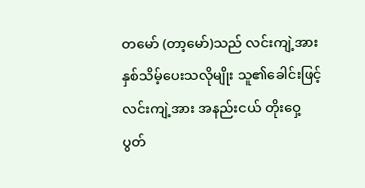တမော် (တာ့မော်)သည် လင်းကျဲ့အား နှစ်သိမ့်ပေးသလိုမျိုး သူ၏ခေါင်းဖြင့် လင်းကျဲ့အား အနည်းငယ် တိုးဝှေ့ပွတ်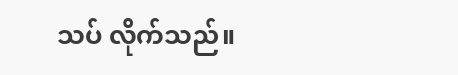သပ် လိုက်သည်။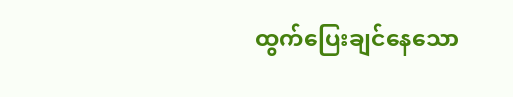ထွက်ပြေးချင်နေသော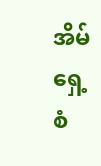အိမ်ရှေ့စံ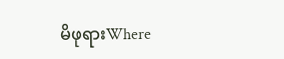မိဖုရားWhere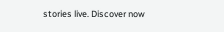stories live. Discover now